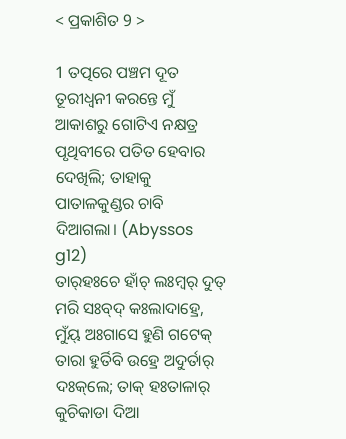< ପ୍ରକାଶିତ 9 >

1 ତତ୍ପରେ ପଞ୍ଚମ ଦୂତ ତୂରୀଧ୍ୱନୀ କରନ୍ତେ ମୁଁ ଆକାଶରୁ ଗୋଟିଏ ନକ୍ଷତ୍ର ପୃଥିବୀରେ ପତିତ ହେବାର ଦେଖିଲି; ତାହାକୁ ପାତାଳକୁଣ୍ଡର ଚାବି ଦିଆଗଲା। (Abyssos g12)
ତାର୍‌ହଃଚେ ହାଁଚ୍ ଲଃମ୍ବର୍‌ ଦୁତ୍‌ ମରି ସଃବ୍‌ଦ୍‌ କଃଲାଦାହ୍ରେ, ମୁଁୟ୍‌ ଅଃଗାସେ ହୁଣି ଗଟେକ୍‌ ତାରା ହୁର୍ତିବି ଉହ୍ରେ ଅଦୁର୍ତାର୍‌ ଦଃକ୍‌ଲେ; ତାକ୍‌ ହଃତାଳାର୍‌ କୁଚିକାଡା ଦିଆ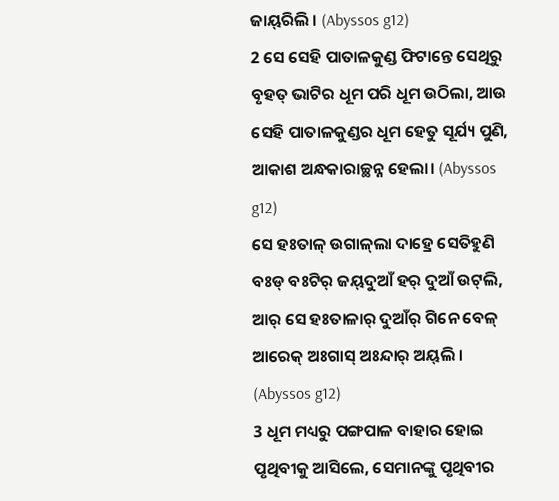ଜାୟ୍‌ରିଲି । (Abyssos g12)
2 ସେ ସେହି ପାତାଳକୁଣ୍ଡ ଫିଟାନ୍ତେ ସେଥିରୁ ବୃହତ୍ ଭାଟିର ଧୂମ ପରି ଧୂମ ଉଠିଲା, ଆଉ ସେହି ପାତାଳକୁଣ୍ଡର ଧୂମ ହେତୁ ସୂର୍ଯ୍ୟ ପୁଣି, ଆକାଶ ଅନ୍ଧକାରାଚ୍ଛନ୍ନ ହେଲା। (Abyssos g12)
ସେ ହଃତାଳ୍‌ ଉଗାଳ୍‌ଲା ଦାହ୍ରେ ସେତିହୁଣି ବଃଡ୍‌ ବଃଟିର୍‌ ଜୟ୍‌ଦୁଆଁ ହର୍‌ ଦୁଆଁ ଉଟ୍‌ଲି, ଆର୍‌ ସେ ହଃତାଳାର୍‌ ଦୁଆଁର୍‌ ଗିନେ ବେଳ୍‌ ଆରେକ୍‌ ଅଃଗାସ୍‌ ଅଃନ୍ଦାର୍‌ ଅୟ୍‌ଲି । (Abyssos g12)
3 ଧୂମ ମଧ୍ୟରୁ ପଙ୍ଗପାଳ ବାହାର ହୋଇ ପୃଥିବୀକୁ ଆସିଲେ, ସେମାନଙ୍କୁ ପୃଥିବୀର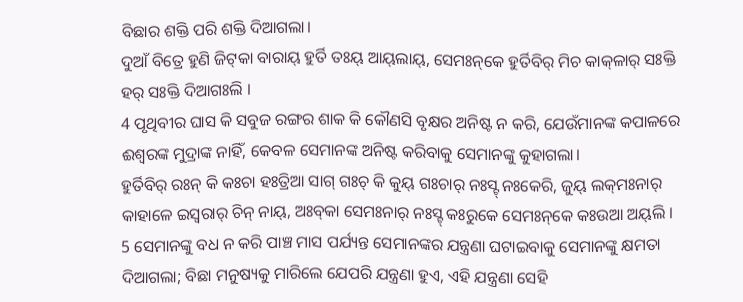ବିଛାର ଶକ୍ତି ପରି ଶକ୍ତି ଦିଆଗଲା।
ଦୁଆଁ ବିତ୍ରେ ହୁଣି ଜିଟ୍‌କା ବାରାୟ୍‌ ହୁର୍ତି ତଃୟ୍‌ ଆୟ୍‌ଲାୟ୍‌, ସେମଃନ୍‌କେ ହୁର୍ତିବିର୍‌ ମିଚ କାକ୍‌ଳାର୍‌ ସଃକ୍ତି ହର୍‌ ସଃକ୍ତି ଦିଆଗଃଲି ।
4 ପୃଥିବୀର ଘାସ କି ସବୁଜ ରଙ୍ଗର ଶାକ କି କୌଣସି ବୃକ୍ଷର ଅନିଷ୍ଟ ନ କରି, ଯେଉଁମାନଙ୍କ କପାଳରେ ଈଶ୍ବରଙ୍କ ମୁଦ୍ରାଙ୍କ ନାହିଁ, କେବଳ ସେମାନଙ୍କ ଅନିଷ୍ଟ କରିବାକୁ ସେମାନଙ୍କୁ କୁହାଗଲା।
ହୁର୍ତିବିର୍‌ ରଃନ୍ କି କଃଚା ହଃତ୍ରିଆ ସାଗ୍ ଗଃଚ୍ କି କୁୟ୍‌ ଗଃଚାର୍‌ ନଃସ୍ଟ୍‌ ନଃକେରି, ଜୁୟ୍‌ ଲକ୍‌ମଃନାର୍‌ କାହାଳେ ଇସ୍ୱରାର୍‌ ଚିନ୍ ନାୟ୍‌, ଅଃବ୍‌କା ସେମଃନାର୍‌ ନଃସ୍ଟ୍‌ କଃରୁକେ ସେମଃନ୍‌କେ କଃଉଆ ଅୟ୍‌ଲି ।
5 ସେମାନଙ୍କୁ ବଧ ନ କରି ପାଞ୍ଚ ମାସ ପର୍ଯ୍ୟନ୍ତ ସେମାନଙ୍କର ଯନ୍ତ୍ରଣା ଘଟାଇବାକୁ ସେମାନଙ୍କୁ କ୍ଷମତା ଦିଆଗଲା; ବିଛା ମନୁଷ୍ୟକୁ ମାରିଲେ ଯେପରି ଯନ୍ତ୍ରଣା ହୁଏ, ଏହି ଯନ୍ତ୍ରଣା ସେହି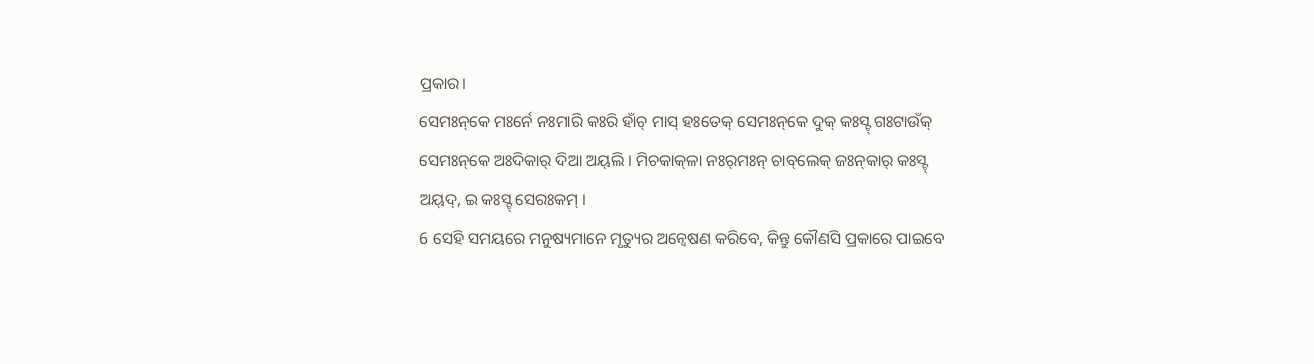ପ୍ରକାର।
ସେମଃନ୍‌କେ ମଃର୍ନେ ନଃମାରି କଃରି ହାଁଚ୍ ମାସ୍‌ ହଃତେକ୍‌ ସେମଃନ୍‌କେ ଦୁକ୍‌ କଃସ୍ଟ୍‌ ଗଃଟାଉଁକ୍‌ ସେମଃନ୍‌କେ ଅଃଦିକାର୍‌ ଦିଆ ଅୟ୍‌ଲି । ମିଚକାକ୍‌ଳା ନଃର୍‌ମଃନ୍‌ ଚାବ୍‌ଲେକ୍‌ ଜଃନ୍‌କାର୍‌ କଃସ୍ଟ୍‌ ଅୟ୍‌ଦ୍‌, ଇ କଃସ୍ଟ୍‌ ସେରଃକମ୍‌ ।
6 ସେହି ସମୟରେ ମନୁଷ୍ୟମାନେ ମୃତ୍ୟୁର ଅନ୍ୱେଷଣ କରିବେ, କିନ୍ତୁ କୌଣସି ପ୍ରକାରେ ପାଇବେ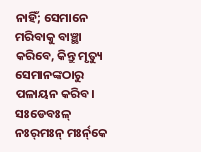ନାହିଁ; ସେମାନେ ମରିବାକୁ ବାଞ୍ଛା କରିବେ, କିନ୍ତୁ ମୃତ୍ୟୁ ସେମାନଙ୍କଠାରୁ ପଳାୟନ କରିବ।
ସଃଡେବଃଳ୍‌ ନଃର୍‌ମଃନ୍ ମଃର୍ନ୍‌କେ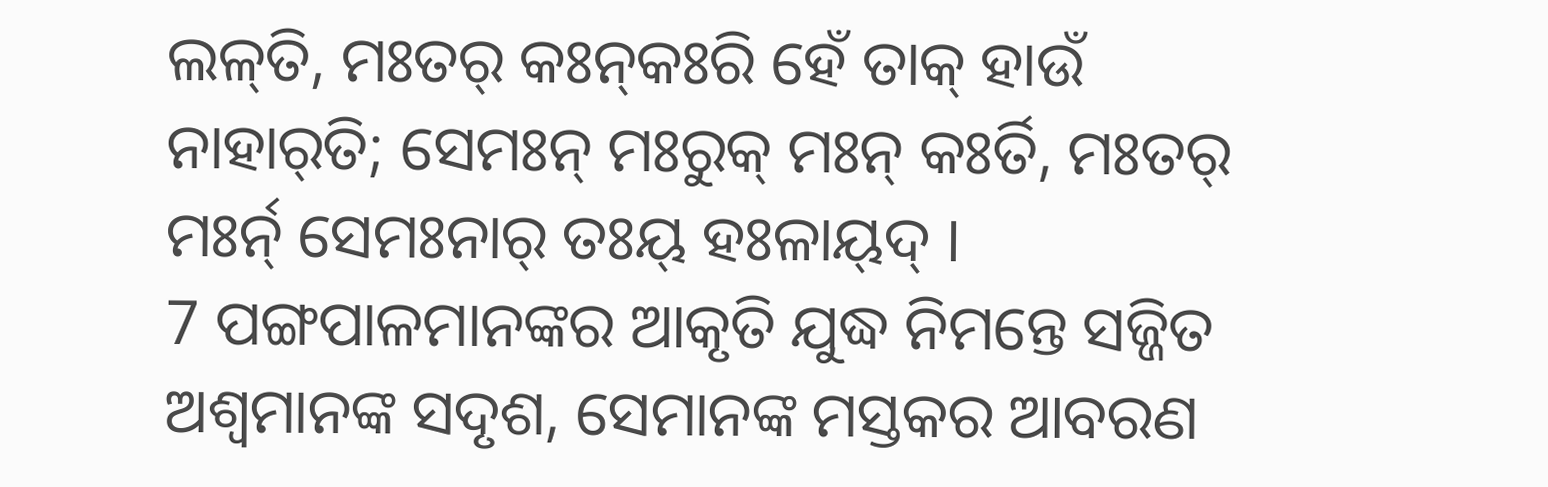ଲଳ୍‌ତି, ମଃତର୍‌ କଃନ୍‌କଃରି ହେଁ ତାକ୍‌ ହାଉଁ ନାହାର୍‌ତି; ସେମଃନ୍ ମଃରୁକ୍‌ ମଃନ୍ କଃର୍ତି, ମଃତର୍‌ ମଃର୍ନ୍‌ ସେମଃନାର୍‌ ତଃୟ୍‌ ହଃଳାୟ୍‌ଦ୍‌ ।
7 ପଙ୍ଗପାଳମାନଙ୍କର ଆକୃତି ଯୁଦ୍ଧ ନିମନ୍ତେ ସଜ୍ଜିତ ଅଶ୍ୱମାନଙ୍କ ସଦୃଶ, ସେମାନଙ୍କ ମସ୍ତକର ଆବରଣ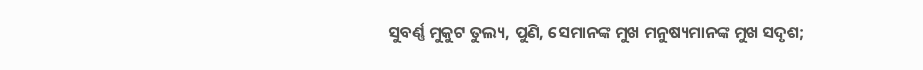ସୁବର୍ଣ୍ଣ ମୁକୁଟ ତୁଲ୍ୟ, ପୁଣି, ସେମାନଙ୍କ ମୁଖ ମନୁଷ୍ୟମାନଙ୍କ ମୁଖ ସଦୃଶ;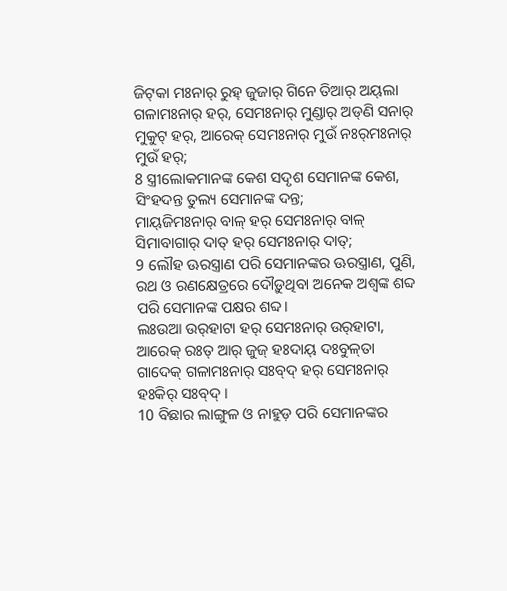ଜିଟ୍‌କା ମଃନାର୍‌ ରୁହ୍‌ ଜୁଜାର୍‌ ଗିନେ ତିଆର୍‌ ଅୟ୍‌ଲା ଗଳାମଃନାର୍‌ ହର୍‌, ସେମଃନାର୍‌ ମୁଣ୍ଡାର୍‌ ଅଡ୍‌ଣି ସନାର୍‌ ମୁକୁଟ୍‌ ହର୍‌, ଆରେକ୍‌ ସେମଃନାର୍‌ ମୁଉଁ ନଃର୍‌ମଃନାର୍‌ ମୁଉଁ ହର୍‌;
8 ସ୍ତ୍ରୀଲୋକମାନଙ୍କ କେଶ ସଦୃଶ ସେମାନଙ୍କ କେଶ, ସିଂହଦନ୍ତ ତୁଲ୍ୟ ସେମାନଙ୍କ ଦନ୍ତ;
ମାୟ୍‌ଜିମଃନାର୍‌ ବାଳ୍‌ ହର୍‌ ସେମଃନାର୍‌ ବାଳ୍‌ ସିମାବାଗାର୍‌ ଦାତ୍‌ ହର୍‌ ସେମଃନାର୍‌ ଦାତ୍‌;
9 ଲୌହ ଊରସ୍ତ୍ରାଣ ପରି ସେମାନଙ୍କର ଊରସ୍ତ୍ରାଣ, ପୁଣି, ରଥ ଓ ରଣକ୍ଷେତ୍ରରେ ଦୌଡ଼ୁଥିବା ଅନେକ ଅଶ୍ୱଙ୍କ ଶବ୍ଦ ପରି ସେମାନଙ୍କ ପକ୍ଷର ଶବ୍ଦ।
ଲଃଉଆ ଉର୍‌ହାଟା ହର୍‌ ସେମଃନାର୍‌ ଉର୍‌ହାଟା, ଆରେକ୍‌ ରଃତ୍‌ ଆର୍‌ ଜୁଜ୍‌ ହଃଦାୟ୍‌ ଦଃବୁଳ୍‌ତା ଗାଦେକ୍‌ ଗଳାମଃନାର୍‌ ସଃବ୍‌ଦ୍‌ ହର୍‌ ସେମଃନାର୍‌ ହଃକିର୍‌ ସଃବ୍‌ଦ୍‌ ।
10 ବିଛାର ଲାଙ୍ଗୁଳ ଓ ନାହୁଡ଼ ପରି ସେମାନଙ୍କର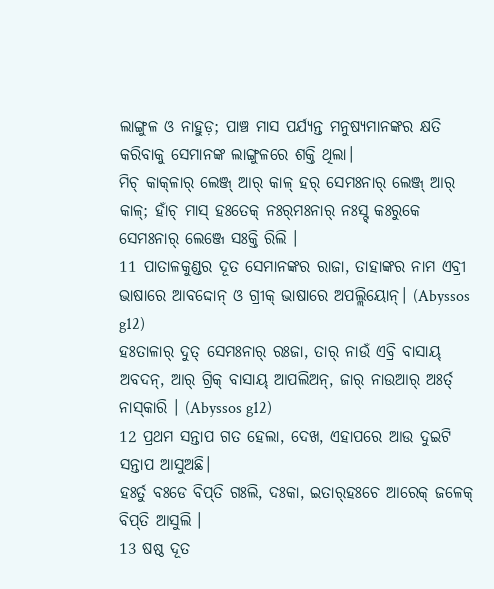ଲାଙ୍ଗୁଳ ଓ ନାହୁଡ଼; ପାଞ୍ଚ ମାସ ପର୍ଯ୍ୟନ୍ତ ମନୁଷ୍ୟମାନଙ୍କର କ୍ଷତି କରିବାକୁ ସେମାନଙ୍କ ଲାଙ୍ଗୁଳରେ ଶକ୍ତି ଥିଲା।
ମିଚ୍ କାକ୍‌ଳାର୍‌ ଲେଞ୍ଜ୍ ଆର୍‌ କାଳ୍‌ ହର୍‌ ସେମଃନାର୍‌ ଲେଞ୍ଜ୍ ଆର୍‌ କାଳ୍‌; ହାଁଚ୍ ମାସ୍‌ ହଃତେକ୍‌ ନଃର୍‌ମଃନାର୍‌ ନଃସ୍ଟ୍‌ କଃରୁକେ ସେମଃନାର୍‌ ଲେଞ୍ଜେ ସଃକ୍ତି ରିଲି ।
11 ପାତାଳକୁଣ୍ଡର ଦୂତ ସେମାନଙ୍କର ରାଜା, ତାହାଙ୍କର ନାମ ଏବ୍ରୀ ଭାଷାରେ ଆବଦ୍ଦୋନ୍ ଓ ଗ୍ରୀକ୍‍ ଭାଷାରେ ଅପଲ୍ଲିୟୋନ୍। (Abyssos g12)
ହଃତାଳାର୍‌ ଦୁତ୍‌ ସେମଃନାର୍‌ ରଃଜା, ତାର୍‌ ନାଉଁ ଏବ୍ରି ବାସାୟ୍‌ ଅବଦନ୍, ଆର୍‌ ଗ୍ରିକ୍‌ ବାସାୟ୍‌ ଆପଲିଅନ୍, ଜାର୍‌ ନାଉଆର୍‌ ଅଃର୍ତ୍‌ ନାସ୍‌କାରି । (Abyssos g12)
12 ପ୍ରଥମ ସନ୍ତାପ ଗତ ହେଲା, ଦେଖ, ଏହାପରେ ଆଉ ଦୁଇଟି ସନ୍ତାପ ଆସୁଅଛି।
ହଃର୍ତୁ ବଃଡେ ବିପ୍‌ତି ଗଃଲି, ଦଃକା, ଇତାର୍‌ହଃଚେ ଆରେକ୍‌ ଜଳେକ୍‌ ବିପ୍‌ତି ଆସୁଲି ।
13 ଷଷ୍ଠ ଦୂତ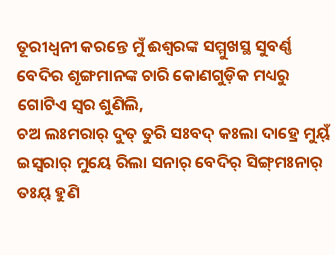ତୂରୀଧ୍ୱନୀ କରନ୍ତେ ମୁଁ ଈଶ୍ବରଙ୍କ ସମ୍ମୁଖସ୍ଥ ସୁବର୍ଣ୍ଣ ବେଦିର ଶୃଙ୍ଗମାନଙ୍କ ଚାରି କୋଣଗୁଡ଼ିକ ମଧ୍ୟରୁ ଗୋଟିଏ ସ୍ୱର ଶୁଣିଲି,
ଚଅ ଲଃମରାର୍‌ ଦୁତ୍‌ ତୁରି ସଃବଦ୍‌ କଃଲା ଦାହ୍ରେ ମୁୟ୍‌ଁ ଇସ୍ୱରାର୍‌ ମୁୟେ ରିଲା ସନାର୍‌ ବେଦିର୍‌ ସିଙ୍ଗ୍‌ମଃନାର୍‌ ତଃୟ୍‌ ହୁଣି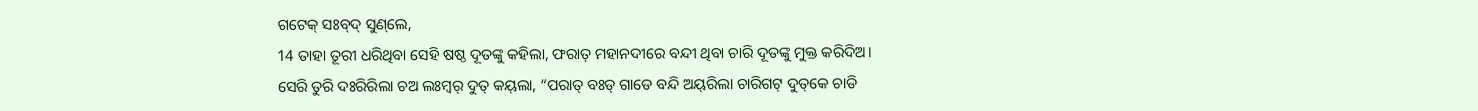ଗଟେକ୍‌ ସଃବ୍‌ଦ୍‌ ସୁଣ୍‌ଲେ,
14 ତାହା ତୂରୀ ଧରିଥିବା ସେହି ଷଷ୍ଠ ଦୂତଙ୍କୁ କହିଲା, ଫରାତ୍ ମହାନଦୀରେ ବନ୍ଦୀ ଥିବା ଚାରି ଦୂତଙ୍କୁ ମୁକ୍ତ କରିଦିଅ।
ସେରି ତୁରି ଦଃରିରିଲା ଚଅ ଲଃମ୍ବର୍‌ ଦୁତ୍‌ କୟ୍‌ଲା, “ପରାତ୍‌ ବଃଡ୍‌ ଗାଡେ ବନ୍ଦି ଅୟ୍‌ରିଲା ଚାରିଗଟ୍‌ ଦୁତ୍‌କେ ଚାଡି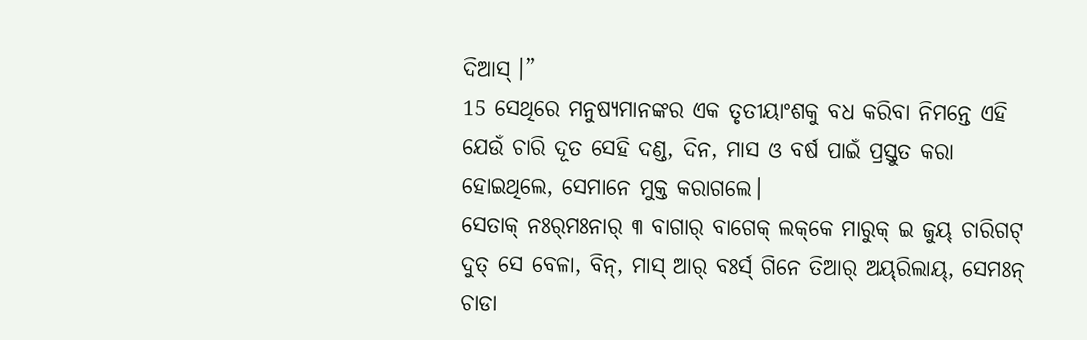ଦିଆସ୍‌ ।”
15 ସେଥିରେ ମନୁଷ୍ୟମାନଙ୍କର ଏକ ତୃତୀୟାଂଶକୁ ବଧ କରିବା ନିମନ୍ତେ ଏହି ଯେଉଁ ଚାରି ଦୂତ ସେହି ଦଣ୍ଡ, ଦିନ, ମାସ ଓ ବର୍ଷ ପାଇଁ ପ୍ରସ୍ତୁତ କରା ହୋଇଥିଲେ, ସେମାନେ ମୁକ୍ତ କରାଗଲେ।
ସେତାକ୍‌ ନଃର୍‌ମଃନାର୍‌ ୩ ବାଗାର୍‌ ବାଗେକ୍‌ ଲକ୍‌କେ ମାରୁକ୍‌ ଇ ଜୁୟ୍‌ ଚାରିଗଟ୍‌ ଦୁତ୍‌ ସେ ବେଳା, ବିନ୍, ମାସ୍‌ ଆର୍‌ ବଃର୍ସ୍‌ ଗିନେ ତିଆର୍‌ ଅୟ୍‌ରିଲାୟ୍‌, ସେମଃନ୍ ଚାଡା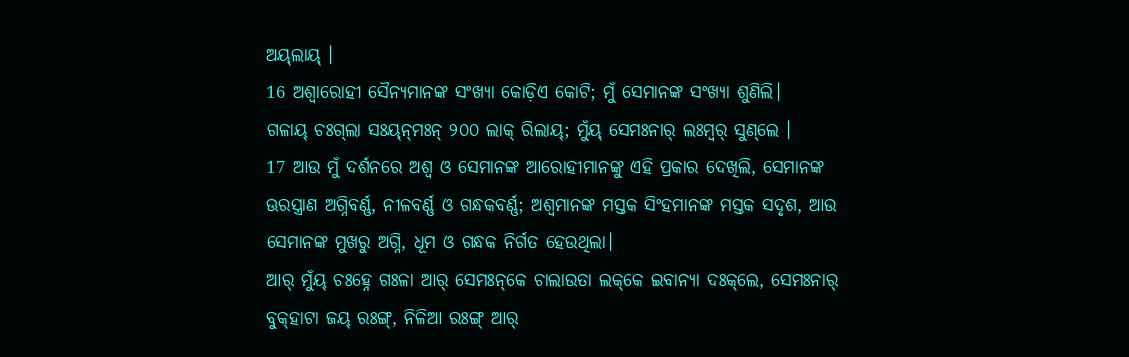ଅୟ୍‌ଲାୟ୍‌ ।
16 ଅଶ୍ୱାରୋହୀ ସୈନ୍ୟମାନଙ୍କ ସଂଖ୍ୟା କୋଡ଼ିଏ କୋଟି; ମୁଁ ସେମାନଙ୍କ ସଂଖ୍ୟା ଶୁଣିଲି।
ଗଳାୟ୍‌ ଚଃଗ୍‌ଲା ସଃୟ୍‌ନ୍‌ମଃନ୍ ୨୦୦ ଲାକ୍‌ ରିଲାୟ୍‌; ମୁଁୟ୍‌ ସେମଃନାର୍‌ ଲଃମ୍ବର୍‌ ସୁଣ୍‌ଲେ ।
17 ଆଉ ମୁଁ ଦର୍ଶନରେ ଅଶ୍ୱ ଓ ସେମାନଙ୍କ ଆରୋହୀମାନଙ୍କୁ ଏହି ପ୍ରକାର ଦେଖିଲି, ସେମାନଙ୍କ ଊରସ୍ତ୍ରାଣ ଅଗ୍ନିବର୍ଣ୍ଣ, ନୀଳବର୍ଣ୍ଣ ଓ ଗନ୍ଧକବର୍ଣ୍ଣ; ଅଶ୍ୱମାନଙ୍କ ମସ୍ତକ ସିଂହମାନଙ୍କ ମସ୍ତକ ସଦୃଶ, ଆଉ ସେମାନଙ୍କ ମୁଖରୁ ଅଗ୍ନି, ଧୂମ ଓ ଗନ୍ଧକ ନିର୍ଗତ ହେଉଥିଲା।
ଆର୍‌ ମୁଁୟ୍‌ ଚଃହ୍ନେ ଗଃଳା ଆର୍‌ ସେମଃନ୍‌କେ ଚାଲାଉତା ଲକ୍‌କେ ଇବାନ୍ୟା ଦଃକ୍‌ଲେ, ସେମଃନାର୍‌ ବୁକ୍‌ହାଟା ଜୟ୍‌ ରଃଙ୍ଗ୍, ନିଳିଆ ରଃଙ୍ଗ୍ ଆର୍‌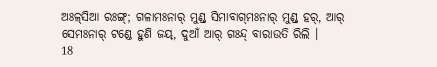ଅଃଳ୍‌ସିଆ ରଃଙ୍ଗ୍; ଗଳାମଃନାର୍‌ ମୁଣ୍ଡ୍ ସିମାବାଗ୍‌ମଃନାର୍‌ ମୁଣ୍ଡ୍ ହର୍‌, ଆର୍‌ ସେମଃନାର୍‌ ଟଣ୍ଡେ ହୁଣି ଜୟ୍‌, ଦୁଆଁ ଆର୍‌ ଗଃନ୍ଦ୍‌ ବାରାଉତି ରିଲି ।
18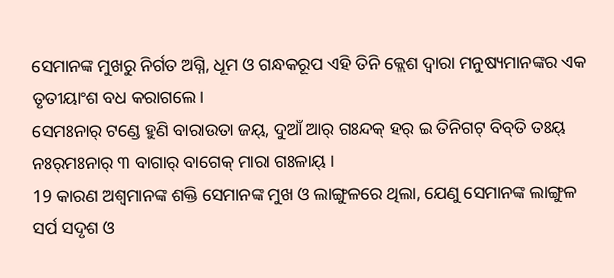ସେମାନଙ୍କ ମୁଖରୁ ନିର୍ଗତ ଅଗ୍ନି, ଧୂମ ଓ ଗନ୍ଧକରୂପ ଏହି ତିନି କ୍ଲେଶ ଦ୍ୱାରା ମନୁଷ୍ୟମାନଙ୍କର ଏକ ତୃତୀୟାଂଶ ବଧ କରାଗଲେ।
ସେମଃନାର୍‌ ଟଣ୍ଡେ ହୁଣି ବାରାଉତା ଜୟ୍‌, ଦୁଆଁ ଆର୍‌ ଗଃନ୍ଦକ୍‌ ହର୍‌ ଇ ତିନିଗଟ୍‌ ବିବ୍‌ତି ତଃୟ୍‌ ନଃର୍‌ମଃନାର୍‌ ୩ ବାଗାର୍‌ ବାଗେକ୍‌ ମାରା ଗଃଳାୟ୍‌ ।
19 କାରଣ ଅଶ୍ୱମାନଙ୍କ ଶକ୍ତି ସେମାନଙ୍କ ମୁଖ ଓ ଲାଙ୍ଗୁଳରେ ଥିଲା, ଯେଣୁ ସେମାନଙ୍କ ଲାଙ୍ଗୁଳ ସର୍ପ ସଦୃଶ ଓ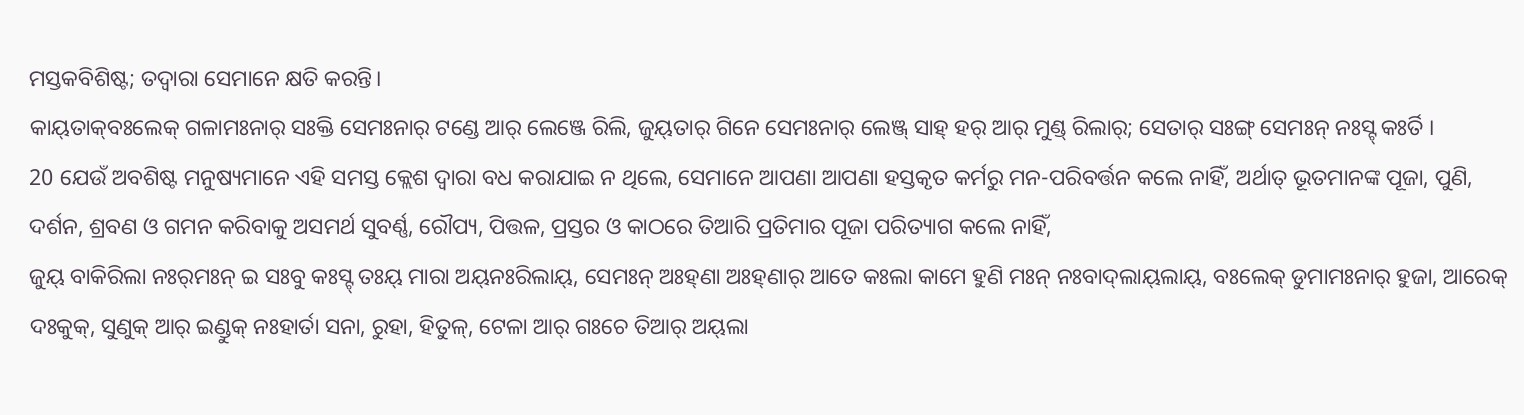ମସ୍ତକବିଶିଷ୍ଟ; ତଦ୍ୱାରା ସେମାନେ କ୍ଷତି କରନ୍ତି।
କାୟ୍‌ତାକ୍‌ବଃଲେକ୍‌ ଗଳାମଃନାର୍‌ ସଃକ୍ତି ସେମଃନାର୍‌ ଟଣ୍ଡେ ଆର୍‌ ଲେଞ୍ଜେ ରିଲି, ଜୁୟ୍‌ତାର୍‌ ଗିନେ ସେମଃନାର୍‌ ଲେଞ୍ଜ୍ ସାହ୍‌ ହର୍‌ ଆର୍‌ ମୁଣ୍ଡ୍ ରିଲାର୍‌; ସେତାର୍‌ ସଃଙ୍ଗ୍ ସେମଃନ୍ ନଃସ୍ଟ୍‌ କଃର୍ତି ।
20 ଯେଉଁ ଅବଶିଷ୍ଟ ମନୁଷ୍ୟମାନେ ଏହି ସମସ୍ତ କ୍ଲେଶ ଦ୍ୱାରା ବଧ କରାଯାଇ ନ ଥିଲେ, ସେମାନେ ଆପଣା ଆପଣା ହସ୍ତକୃତ କର୍ମରୁ ମନ-ପରିବର୍ତ୍ତନ କଲେ ନାହିଁ, ଅର୍ଥାତ୍‍ ଭୂତମାନଙ୍କ ପୂଜା, ପୁଣି, ଦର୍ଶନ, ଶ୍ରବଣ ଓ ଗମନ କରିବାକୁ ଅସମର୍ଥ ସୁବର୍ଣ୍ଣ, ରୌପ୍ୟ, ପିତ୍ତଳ, ପ୍ରସ୍ତର ଓ କାଠରେ ତିଆରି ପ୍ରତିମାର ପୂଜା ପରିତ୍ୟାଗ କଲେ ନାହିଁ,
ଜୁୟ୍‌ ବାକିରିଲା ନଃର୍‌ମଃନ୍ ଇ ସଃବୁ କଃସ୍ଟ୍‌ ତଃୟ୍‌ ମାରା ଅୟ୍‌ନଃରିଲାୟ୍‌, ସେମଃନ୍ ଅଃହ୍‌ଣା ଅଃହ୍‌ଣାର୍‌ ଆତେ କଃଲା କାମେ ହୁଣି ମଃନ୍‌ ନଃବାଦ୍‌ଲାୟ୍‌ଲାୟ୍‌, ବଃଲେକ୍‌ ଡୁମାମଃନାର୍‌ ହୁଜା, ଆରେକ୍‌ ଦଃକୁକ୍‌, ସୁଣୁକ୍‌ ଆର୍‌ ଇଣ୍ଡୁକ୍‌ ନଃହାର୍ତା ସନା, ରୁହା, ହିତୁଳ୍‌, ଟେଳା ଆର୍‌ ଗଃଚେ ତିଆର୍‌ ଅୟ୍‌ଲା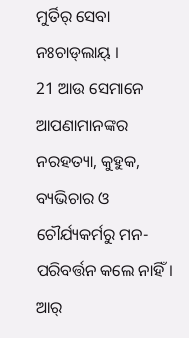ମୁର୍ତିର୍‌ ସେବା ନଃଚାଡ୍‌ଲାୟ୍‌ ।
21 ଆଉ ସେମାନେ ଆପଣାମାନଙ୍କର ନରହତ୍ୟା, କୁହୁକ, ବ୍ୟଭିଚାର ଓ ଚୌର୍ଯ୍ୟକର୍ମରୁ ମନ-ପରିବର୍ତ୍ତନ କଲେ ନାହିଁ।
ଆର୍‌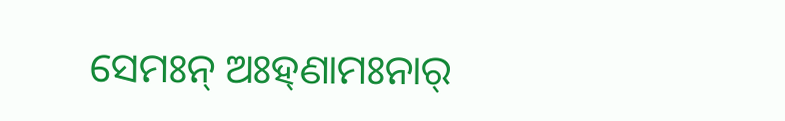ସେମଃନ୍ ଅଃହ୍‌ଣାମଃନାର୍‌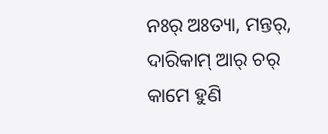ନଃର୍‌ ଅଃତ୍ୟା, ମନ୍ତର୍‌, ଦାରିକାମ୍‌ ଆର୍‌ ଚର୍‌ କାମେ ହୁଣି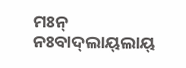ମଃନ୍ ନଃବାଦ୍‌ଲାୟ୍‌ଲାୟ୍‌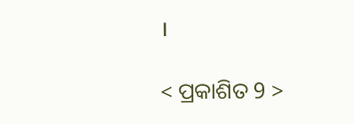।

< ପ୍ରକାଶିତ 9 >